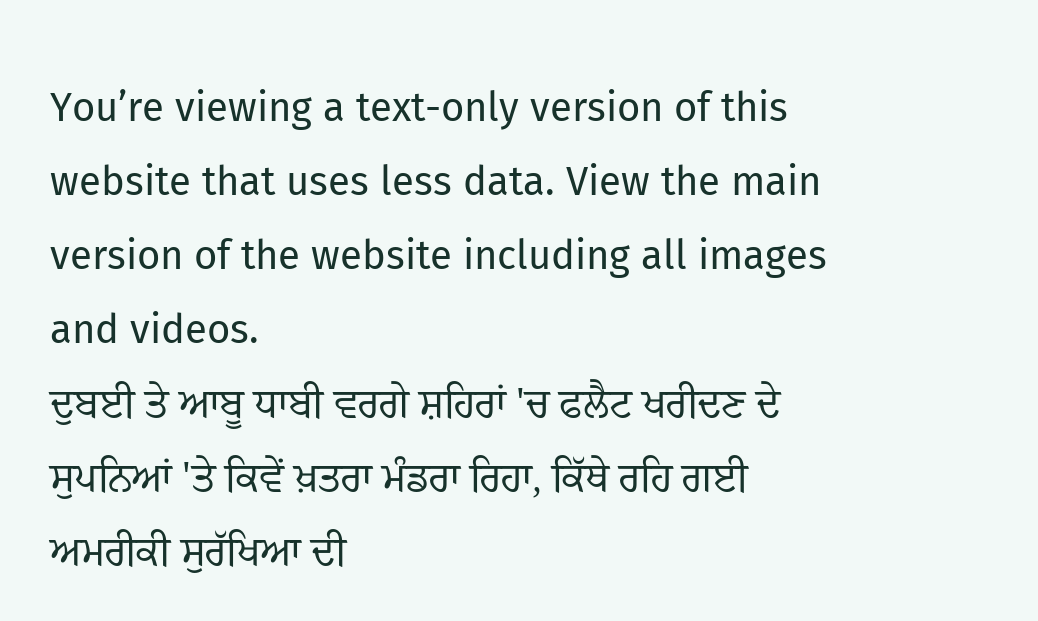You’re viewing a text-only version of this website that uses less data. View the main version of the website including all images and videos.
ਦੁਬਈ ਤੇ ਆਬੂ ਧਾਬੀ ਵਰਗੇ ਸ਼ਹਿਰਾਂ 'ਚ ਫਲੈਟ ਖਰੀਦਣ ਦੇ ਸੁਪਨਿਆਂ 'ਤੇ ਕਿਵੇਂ ਖ਼ਤਰਾ ਮੰਡਰਾ ਰਿਹਾ, ਕਿੱਥੇ ਰਹਿ ਗਈ ਅਮਰੀਕੀ ਸੁਰੱਖਿਆ ਦੀ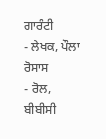ਗਾਰੰਟੀ
- ਲੇਖਕ, ਪੌਲਾ ਰੋਸਾਸ
- ਰੋਲ, ਬੀਬੀਸੀ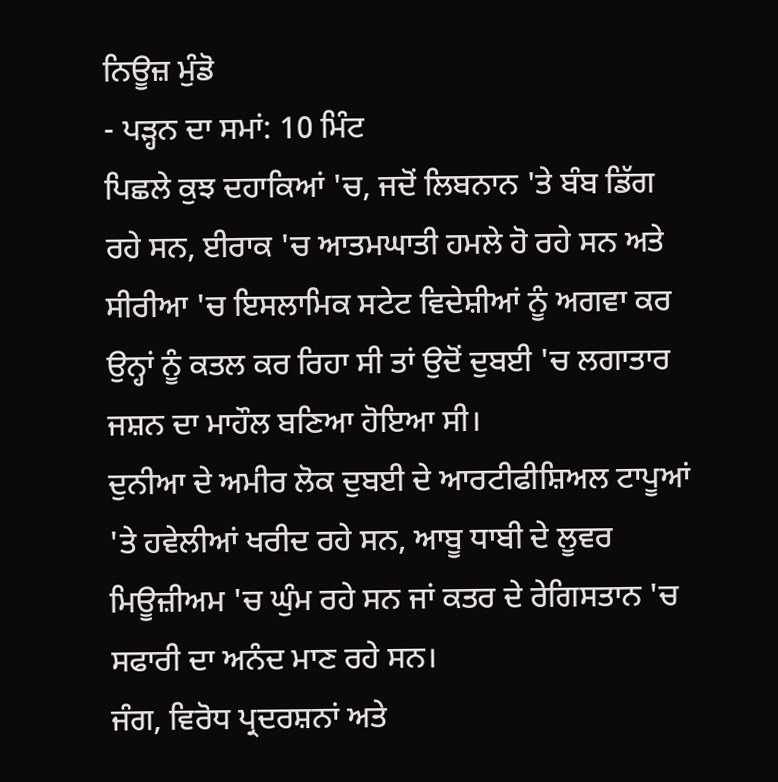ਨਿਊਜ਼ ਮੁੰਡੋ
- ਪੜ੍ਹਨ ਦਾ ਸਮਾਂ: 10 ਮਿੰਟ
ਪਿਛਲੇ ਕੁਝ ਦਹਾਕਿਆਂ 'ਚ, ਜਦੋਂ ਲਿਬਨਾਨ 'ਤੇ ਬੰਬ ਡਿੱਗ ਰਹੇ ਸਨ, ਈਰਾਕ 'ਚ ਆਤਮਘਾਤੀ ਹਮਲੇ ਹੋ ਰਹੇ ਸਨ ਅਤੇ ਸੀਰੀਆ 'ਚ ਇਸਲਾਮਿਕ ਸਟੇਟ ਵਿਦੇਸ਼ੀਆਂ ਨੂੰ ਅਗਵਾ ਕਰ ਉਨ੍ਹਾਂ ਨੂੰ ਕਤਲ ਕਰ ਰਿਹਾ ਸੀ ਤਾਂ ਉਦੋਂ ਦੁਬਈ 'ਚ ਲਗਾਤਾਰ ਜਸ਼ਨ ਦਾ ਮਾਹੌਲ ਬਣਿਆ ਹੋਇਆ ਸੀ।
ਦੁਨੀਆ ਦੇ ਅਮੀਰ ਲੋਕ ਦੁਬਈ ਦੇ ਆਰਟੀਫੀਸ਼ਿਅਲ ਟਾਪੂਆਂ 'ਤੇ ਹਵੇਲੀਆਂ ਖਰੀਦ ਰਹੇ ਸਨ, ਆਬੂ ਧਾਬੀ ਦੇ ਲੂਵਰ ਮਿਊਜ਼ੀਅਮ 'ਚ ਘੁੰਮ ਰਹੇ ਸਨ ਜਾਂ ਕਤਰ ਦੇ ਰੇਗਿਸਤਾਨ 'ਚ ਸਫਾਰੀ ਦਾ ਅਨੰਦ ਮਾਣ ਰਹੇ ਸਨ।
ਜੰਗ, ਵਿਰੋਧ ਪ੍ਰਦਰਸ਼ਨਾਂ ਅਤੇ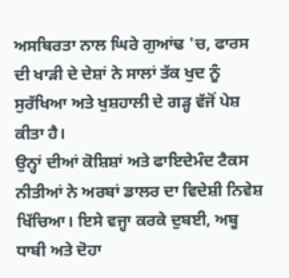ਅਸਥਿਰਤਾ ਨਾਲ ਘਿਰੇ ਗੁਆਂਢ 'ਚ, ਫਾਰਸ ਦੀ ਖਾੜੀ ਦੇ ਦੇਸ਼ਾਂ ਨੇ ਸਾਲਾਂ ਤੱਕ ਖੁਦ ਨੂੰ ਸੁਰੱਖਿਆ ਅਤੇ ਖੁਸ਼ਹਾਲੀ ਦੇ ਗੜ੍ਹ ਵੱਜੋਂ ਪੇਸ਼ ਕੀਤਾ ਹੈ।
ਉਨ੍ਹਾਂ ਦੀਆਂ ਕੋਸ਼ਿਸ਼ਾਂ ਅਤੇ ਫਾਇਦੇਮੰਦ ਟੈਕਸ ਨੀਤੀਆਂ ਨੇ ਅਰਬਾਂ ਡਾਲਰ ਦਾ ਵਿਦੇਸ਼ੀ ਨਿਵੇਸ਼ ਖਿੱਚਿਆ। ਇਸੇ ਵਜ੍ਹਾ ਕਰਕੇ ਦੁਬਈ, ਅਬੂ ਧਾਬੀ ਅਤੇ ਦੋਹਾ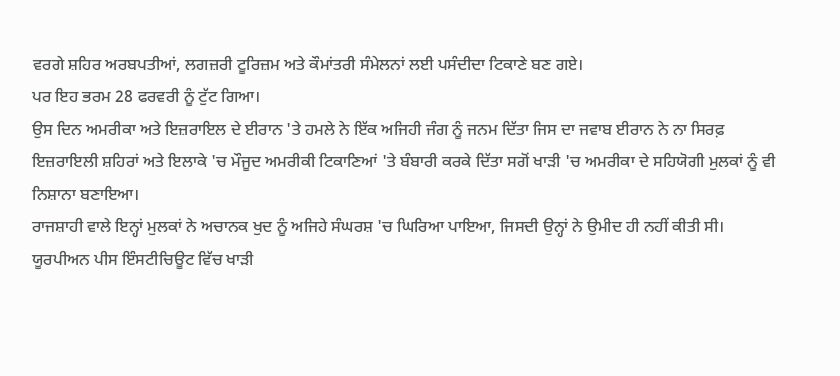ਵਰਗੇ ਸ਼ਹਿਰ ਅਰਬਪਤੀਆਂ, ਲਗਜ਼ਰੀ ਟੂਰਿਜ਼ਮ ਅਤੇ ਕੌਮਾਂਤਰੀ ਸੰਮੇਲਨਾਂ ਲਈ ਪਸੰਦੀਦਾ ਟਿਕਾਣੇ ਬਣ ਗਏ।
ਪਰ ਇਹ ਭਰਮ 28 ਫਰਵਰੀ ਨੂੰ ਟੁੱਟ ਗਿਆ।
ਉਸ ਦਿਨ ਅਮਰੀਕਾ ਅਤੇ ਇਜ਼ਰਾਇਲ ਦੇ ਈਰਾਨ 'ਤੇ ਹਮਲੇ ਨੇ ਇੱਕ ਅਜਿਹੀ ਜੰਗ ਨੂੰ ਜਨਮ ਦਿੱਤਾ ਜਿਸ ਦਾ ਜਵਾਬ ਈਰਾਨ ਨੇ ਨਾ ਸਿਰਫ਼ ਇਜ਼ਰਾਇਲੀ ਸ਼ਹਿਰਾਂ ਅਤੇ ਇਲਾਕੇ 'ਚ ਮੌਜੂਦ ਅਮਰੀਕੀ ਟਿਕਾਣਿਆਂ 'ਤੇ ਬੰਬਾਰੀ ਕਰਕੇ ਦਿੱਤਾ ਸਗੋਂ ਖਾੜੀ 'ਚ ਅਮਰੀਕਾ ਦੇ ਸਹਿਯੋਗੀ ਮੁਲਕਾਂ ਨੂੰ ਵੀ ਨਿਸ਼ਾਨਾ ਬਣਾਇਆ।
ਰਾਜਸ਼ਾਹੀ ਵਾਲੇ ਇਨ੍ਹਾਂ ਮੁਲਕਾਂ ਨੇ ਅਚਾਨਕ ਖੁਦ ਨੂੰ ਅਜਿਹੇ ਸੰਘਰਸ਼ 'ਚ ਘਿਰਿਆ ਪਾਇਆ, ਜਿਸਦੀ ਉਨ੍ਹਾਂ ਨੇ ਉਮੀਦ ਹੀ ਨਹੀਂ ਕੀਤੀ ਸੀ।
ਯੂਰਪੀਅਨ ਪੀਸ ਇੰਸਟੀਚਿਊਟ ਵਿੱਚ ਖਾੜੀ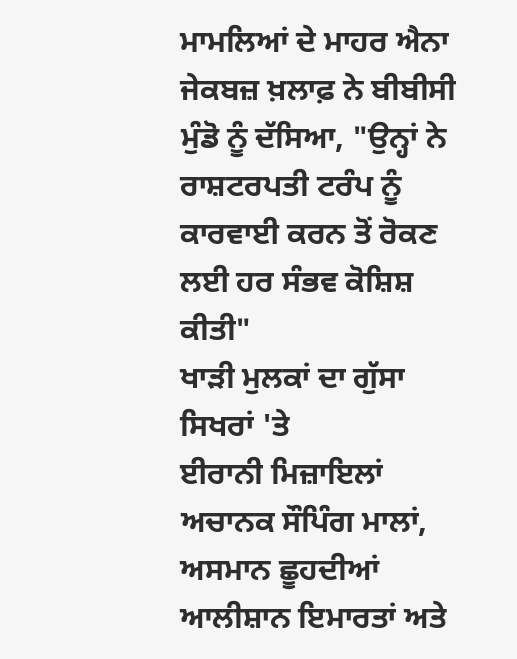ਮਾਮਲਿਆਂ ਦੇ ਮਾਹਰ ਐਨਾ ਜੇਕਬਜ਼ ਖ਼ਲਾਫ਼ ਨੇ ਬੀਬੀਸੀ ਮੁੰਡੋ ਨੂੰ ਦੱਸਿਆ, "ਉਨ੍ਹਾਂ ਨੇ ਰਾਸ਼ਟਰਪਤੀ ਟਰੰਪ ਨੂੰ ਕਾਰਵਾਈ ਕਰਨ ਤੋਂ ਰੋਕਣ ਲਈ ਹਰ ਸੰਭਵ ਕੋਸ਼ਿਸ਼ ਕੀਤੀ"
ਖਾੜੀ ਮੁਲਕਾਂ ਦਾ ਗੁੱਸਾ ਸਿਖਰਾਂ 'ਤੇ
ਈਰਾਨੀ ਮਿਜ਼ਾਇਲਾਂ ਅਚਾਨਕ ਸੌਪਿੰਗ ਮਾਲਾਂ, ਅਸਮਾਨ ਛੂਹਦੀਆਂ ਆਲੀਸ਼ਾਨ ਇਮਾਰਤਾਂ ਅਤੇ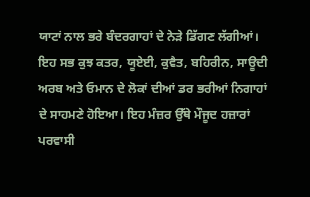ਯਾਟਾਂ ਨਾਲ ਭਰੇ ਬੰਦਰਗਾਹਾਂ ਦੇ ਨੇੜੇ ਡਿੱਗਣ ਲੱਗੀਆਂ।
ਇਹ ਸਭ ਕੁਝ ਕਤਰ, ਯੂਏਈ, ਕੁਵੈਤ, ਬਹਿਰੀਨ, ਸਾਊਦੀ ਅਰਬ ਅਤੇ ਓਮਾਨ ਦੇ ਲੋਕਾਂ ਦੀਆਂ ਡਰ ਭਰੀਆਂ ਨਿਗਾਹਾਂ ਦੇ ਸਾਹਮਣੇ ਹੋਇਆ। ਇਹ ਮੰਜ਼ਰ ਉੱਥੇ ਮੌਜੂਦ ਹਜ਼ਾਰਾਂ ਪਰਵਾਸੀ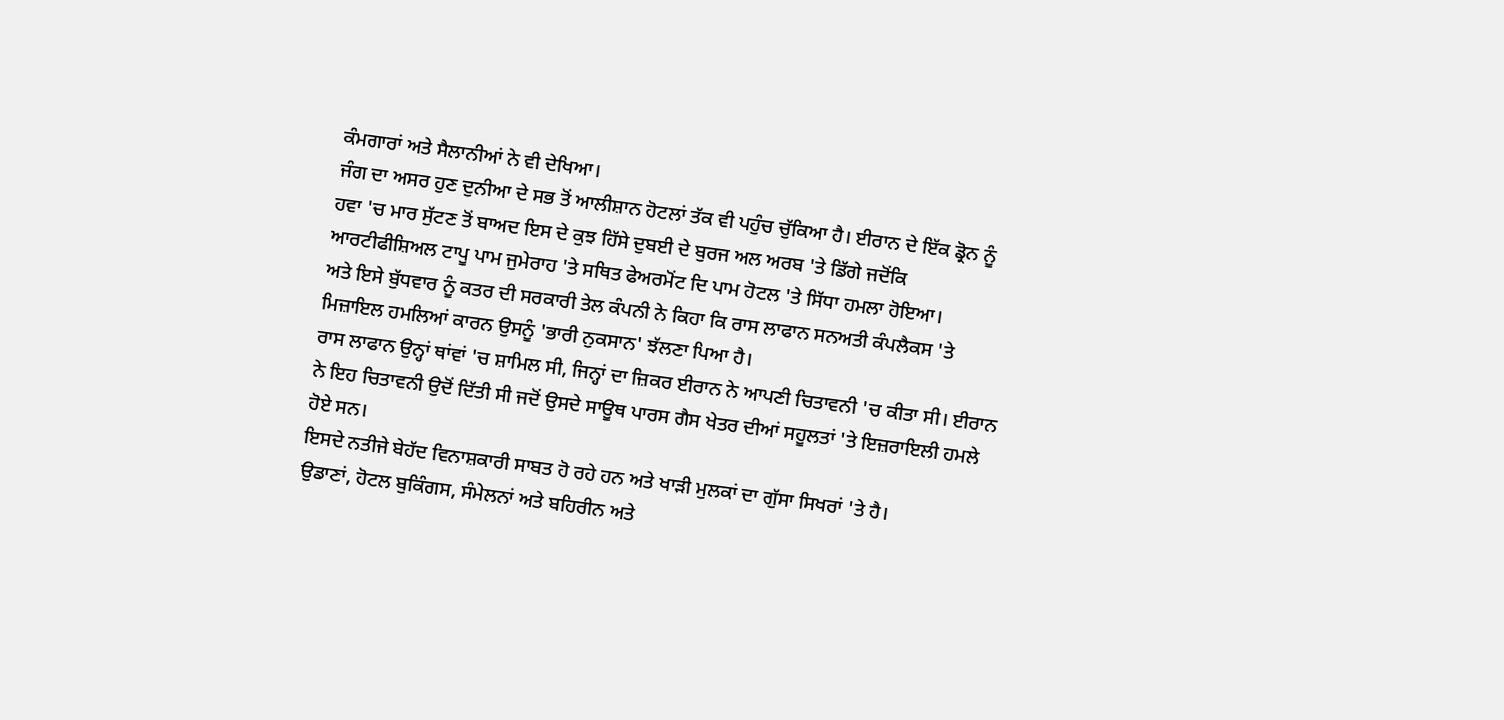ਕੰਮਗਾਰਾਂ ਅਤੇ ਸੈਲਾਨੀਆਂ ਨੇ ਵੀ ਦੇਖਿਆ।
ਜੰਗ ਦਾ ਅਸਰ ਹੁਣ ਦੁਨੀਆ ਦੇ ਸਭ ਤੋਂ ਆਲੀਸ਼ਾਨ ਹੋਟਲਾਂ ਤੱਕ ਵੀ ਪਹੁੰਚ ਚੁੱਕਿਆ ਹੈ। ਈਰਾਨ ਦੇ ਇੱਕ ਡ੍ਰੋਨ ਨੂੰ ਹਵਾ 'ਚ ਮਾਰ ਸੁੱਟਣ ਤੋਂ ਬਾਅਦ ਇਸ ਦੇ ਕੁਝ ਹਿੱਸੇ ਦੁਬਈ ਦੇ ਬੁਰਜ ਅਲ ਅਰਬ 'ਤੇ ਡਿੱਗੇ ਜਦੋਂਕਿ ਆਰਟੀਫੀਸ਼ਿਅਲ ਟਾਪੂ ਪਾਮ ਜੁਮੇਰਾਹ 'ਤੇ ਸਥਿਤ ਫੇਅਰਮੋਂਟ ਦਿ ਪਾਮ ਹੋਟਲ 'ਤੇ ਸਿੱਧਾ ਹਮਲਾ ਹੋਇਆ।
ਅਤੇ ਇਸੇ ਬੁੱਧਵਾਰ ਨੂੰ ਕਤਰ ਦੀ ਸਰਕਾਰੀ ਤੇਲ ਕੰਪਨੀ ਨੇ ਕਿਹਾ ਕਿ ਰਾਸ ਲਾਫਾਨ ਸਨਅਤੀ ਕੰਪਲੈਕਸ 'ਤੇ ਮਿਜ਼ਾਇਲ ਹਮਲਿਆਂ ਕਾਰਨ ਉਸਨੂੰ 'ਭਾਰੀ ਨੁਕਸਾਨ' ਝੱਲਣਾ ਪਿਆ ਹੈ।
ਰਾਸ ਲਾਫਾਨ ਉਨ੍ਹਾਂ ਥਾਂਵਾਂ 'ਚ ਸ਼ਾਮਿਲ ਸੀ, ਜਿਨ੍ਹਾਂ ਦਾ ਜ਼ਿਕਰ ਈਰਾਨ ਨੇ ਆਪਣੀ ਚਿਤਾਵਨੀ 'ਚ ਕੀਤਾ ਸੀ। ਈਰਾਨ ਨੇ ਇਹ ਚਿਤਾਵਨੀ ਉਦੋਂ ਦਿੱਤੀ ਸੀ ਜਦੋਂ ਉਸਦੇ ਸਾਊਥ ਪਾਰਸ ਗੈਸ ਖੇਤਰ ਦੀਆਂ ਸਹੂਲਤਾਂ 'ਤੇ ਇਜ਼ਰਾਇਲੀ ਹਮਲੇ ਹੋਏ ਸਨ।
ਇਸਦੇ ਨਤੀਜੇ ਬੇਹੱਦ ਵਿਨਾਸ਼ਕਾਰੀ ਸਾਬਤ ਹੋ ਰਹੇ ਹਨ ਅਤੇ ਖਾੜੀ ਮੁਲਕਾਂ ਦਾ ਗੁੱਸਾ ਸਿਖਰਾਂ 'ਤੇ ਹੈ।
ਉਡਾਣਾਂ, ਹੋਟਲ ਬੁਕਿੰਗਸ, ਸੰਮੇਲਨਾਂ ਅਤੇ ਬਹਿਰੀਨ ਅਤੇ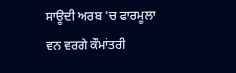ਸਾਊਦੀ ਅਰਬ 'ਚ ਫਾਰਮੂਲਾ ਵਨ ਵਰਗੇ ਕੌਮਾਂਤਰੀ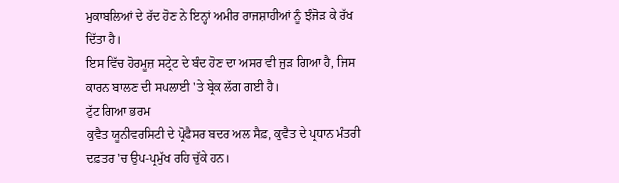ਮੁਕਾਬਲਿਆਂ ਦੇ ਰੱਦ ਹੋਣ ਨੇ ਇਨ੍ਹਾਂ ਅਮੀਰ ਰਾਜਸ਼ਾਹੀਆਂ ਨੂੰ ਝੰਜੋੜ ਕੇ ਰੱਖ ਦਿੱਤਾ ਹੈ।
ਇਸ ਵਿੱਚ ਹੋਰਮੂਜ਼ ਸਟ੍ਰੇਟ ਦੇ ਬੰਦ ਹੋਣ ਦਾ ਅਸਰ ਵੀ ਜੁੜ ਗਿਆ ਹੈ, ਜਿਸ ਕਾਰਨ ਬਾਲਣ ਦੀ ਸਪਲਾਈ 'ਤੇ ਬ੍ਰੇਕ ਲੱਗ ਗਈ ਹੈ।
ਟੁੱਟ ਗਿਆ ਭਰਮ
ਕੁਵੈਤ ਯੂਨੀਵਰਸਿਟੀ ਦੇ ਪ੍ਰੋਫੈਸਰ ਬਦਰ ਅਲ ਸੈਫ਼, ਕੁਵੈਤ ਦੇ ਪ੍ਰਧਾਨ ਮੰਤਰੀ ਦਫ਼ਤਰ 'ਚ ਉਪ-ਪ੍ਰਮੁੱਖ ਰਹਿ ਚੁੱਕੇ ਹਨ।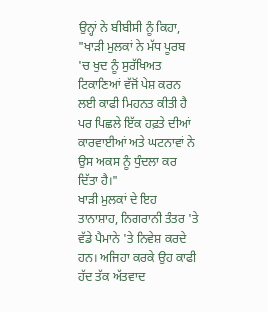ਉਨ੍ਹਾਂ ਨੇ ਬੀਬੀਸੀ ਨੂੰ ਕਿਹਾ, "ਖਾੜੀ ਮੁਲਕਾਂ ਨੇ ਮੱਧ ਪੂਰਬ 'ਚ ਖੁਦ ਨੂੰ ਸੁਰੱਖਿਅਤ ਟਿਕਾਣਿਆਂ ਵੱਜੋਂ ਪੇਸ਼ ਕਰਨ ਲਈ ਕਾਫੀ ਮਿਹਨਤ ਕੀਤੀ ਹੈ ਪਰ ਪਿਛਲੇ ਇੱਕ ਹਫ਼ਤੇ ਦੀਆਂ ਕਾਰਵਾਈਆਂ ਅਤੇ ਘਟਨਾਵਾਂ ਨੇ ਉਸ ਅਕਸ ਨੂੰ ਧੁੰਦਲਾ ਕਰ ਦਿੱਤਾ ਹੈ।"
ਖਾੜੀ ਮੁਲਕਾਂ ਦੇ ਇਹ ਤਾਨਾਸ਼ਾਹ, ਨਿਗਰਾਨੀ ਤੰਤਰ 'ਤੇ ਵੱਡੇ ਪੈਮਾਨੇ 'ਤੇ ਨਿਵੇਸ਼ ਕਰਦੇ ਹਨ। ਅਜਿਹਾ ਕਰਕੇ ਉਹ ਕਾਫੀ ਹੱਦ ਤੱਕ ਅੱਤਵਾਦ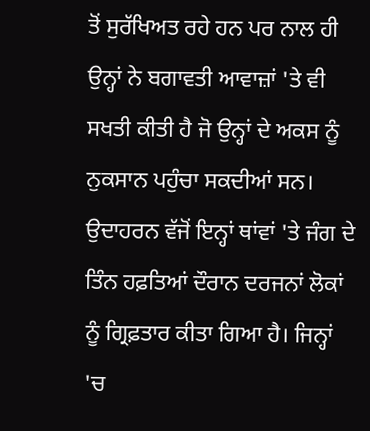ਤੋਂ ਸੁਰੱਖਿਅਤ ਰਹੇ ਹਨ ਪਰ ਨਾਲ ਹੀ ਉਨ੍ਹਾਂ ਨੇ ਬਗਾਵਤੀ ਆਵਾਜ਼ਾਂ 'ਤੇ ਵੀ ਸਖਤੀ ਕੀਤੀ ਹੈ ਜੋ ਉਨ੍ਹਾਂ ਦੇ ਅਕਸ ਨੂੰ ਨੁਕਸਾਨ ਪਹੁੰਚਾ ਸਕਦੀਆਂ ਸਨ।
ਉਦਾਹਰਨ ਵੱਜੋਂ ਇਨ੍ਹਾਂ ਥਾਂਵਾਂ 'ਤੇ ਜੰਗ ਦੇ ਤਿੰਨ ਹਫ਼ਤਿਆਂ ਦੌਰਾਨ ਦਰਜਨਾਂ ਲੋਕਾਂ ਨੂੰ ਗ੍ਰਿਫ਼ਤਾਰ ਕੀਤਾ ਗਿਆ ਹੈ। ਜਿਨ੍ਹਾਂ 'ਚ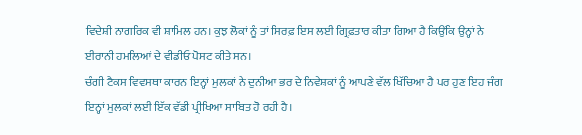ਵਿਦੇਸ਼ੀ ਨਾਗਰਿਕ ਵੀ ਸ਼ਾਮਿਲ ਹਨ। ਕੁਝ ਲੋਕਾਂ ਨੂੰ ਤਾਂ ਸਿਰਫ਼ ਇਸ ਲਈ ਗ੍ਰਿਫ਼ਤਾਰ ਕੀਤਾ ਗਿਆ ਹੈ ਕਿਉਂਕਿ ਉਨ੍ਹਾਂ ਨੇ ਈਰਾਨੀ ਹਮਲਿਆਂ ਦੇ ਵੀਡੀਓ ਪੋਸਟ ਕੀਤੇ ਸਨ।
ਚੰਗੀ ਟੈਕਸ ਵਿਵਸਥਾ ਕਾਰਨ ਇਨ੍ਹਾਂ ਮੁਲਕਾਂ ਨੇ ਦੁਨੀਆ ਭਰ ਦੇ ਨਿਵੇਸ਼ਕਾਂ ਨੂੰ ਆਪਣੇ ਵੱਲ ਖਿੱਚਿਆ ਹੈ ਪਰ ਹੁਣ ਇਹ ਜੰਗ ਇਨ੍ਹਾਂ ਮੁਲਕਾਂ ਲਈ ਇੱਕ ਵੱਡੀ ਪ੍ਰੀਖਿਆ ਸਾਬਿਤ ਹੋ ਰਹੀ ਹੈ।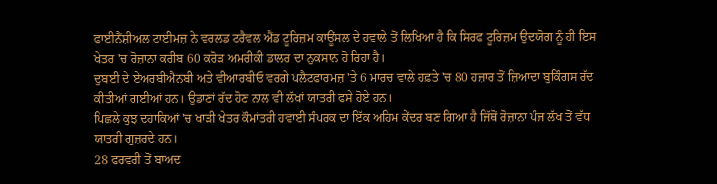ਫਾਈਨੈਂਸ਼ੀਅਲ ਟਾਈਮਜ਼ ਨੇ ਵਰਲਡ ਟਰੈਵਲ ਐਂਡ ਟੂਰਿਜ਼ਮ ਕਾਊਂਸਲ ਦੇ ਹਵਾਲੇ ਤੋਂ ਲਿਖਿਆ ਹੈ ਕਿ ਸਿਰਫ ਟੂਰਿਜ਼ਮ ਉਦਯੋਗ ਨੂੰ ਹੀ ਇਸ ਖੇਤਰ 'ਚ ਰੋਜ਼ਾਨਾ ਕਰੀਬ 60 ਕਰੋੜ ਅਮਰੀਕੀ ਡਾਲਰ ਦਾ ਨੁਕਸਾਨ ਹੋ ਰਿਹਾ ਹੈ।
ਦੁਬਈ ਦੇ ਏਅਰਬੀਐਨਬੀ ਅਤੇ ਵੀਆਰਬੀਓ ਵਰਗੇ ਪਲੈਟਫਾਰਮਜ਼ 'ਤੇ 6 ਮਾਰਚ ਵਾਲੇ ਹਫ਼ਤੇ 'ਚ 80 ਹਜ਼ਾਰ ਤੋਂ ਜ਼ਿਆਦਾ ਬੁਕਿੰਗਸ ਰੱਦ ਕੀਤੀਆਂ ਗਈਆਂ ਹਨ। ਉਡਾਣਾਂ ਰੱਦ ਹੋਣ ਨਾਲ ਵੀ ਲੱਖਾਂ ਯਾਤਰੀ ਫਸੇ ਹੋਏ ਹਨ।
ਪਿਛਲੇ ਕੁਝ ਦਹਾਕਿਆਂ 'ਚ ਖਾੜੀ ਖੇਤਰ ਕੌਮਾਂਤਰੀ ਹਵਾਈ ਸੰਪਰਕ ਦਾ ਇੱਕ ਅਹਿਮ ਕੇਂਦਰ ਬਣ ਗਿਆ ਹੈ ਜਿੱਥੋਂ ਰੋਜ਼ਾਨਾ ਪੰਜ ਲੱਖ ਤੋਂ ਵੱਧ ਯਾਤਰੀ ਗੁਜ਼ਰਦੇ ਹਨ।
28 ਫਰਵਰੀ ਤੋਂ ਬਾਅਦ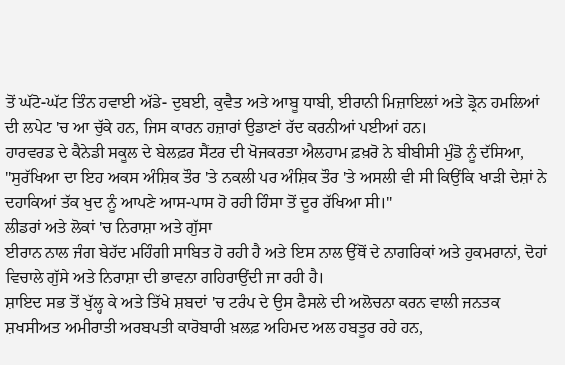ਤੋਂ ਘੱਟੋ-ਘੱਟ ਤਿੰਨ ਹਵਾਈ ਅੱਡੇ- ਦੁਬਈ, ਕੁਵੈਤ ਅਤੇ ਆਬੂ ਧਾਬੀ, ਈਰਾਨੀ ਮਿਜ਼ਾਇਲਾਂ ਅਤੇ ਡ੍ਰੋਨ ਹਮਲਿਆਂ ਦੀ ਲਪੇਟ 'ਚ ਆ ਚੁੱਕੇ ਹਨ, ਜਿਸ ਕਾਰਨ ਹਜ਼ਾਰਾਂ ਉਡਾਣਾਂ ਰੱਦ ਕਰਨੀਆਂ ਪਈਆਂ ਹਨ।
ਹਾਰਵਰਡ ਦੇ ਕੈਨੇਡੀ ਸਕੂਲ ਦੇ ਬੇਲਫ਼ਰ ਸੈਂਟਰ ਦੀ ਖੋਜਕਰਤਾ ਐਲਹਾਮ ਫ਼ਖ਼ਰੋ ਨੇ ਬੀਬੀਸੀ ਮੁੰਡੋ ਨੂੰ ਦੱਸਿਆ, "ਸੁਰੱਖਿਆ ਦਾ ਇਹ ਅਕਸ ਅੰਸ਼ਿਕ ਤੌਰ 'ਤੇ ਨਕਲੀ ਪਰ ਅੰਸ਼ਿਕ ਤੌਰ 'ਤੇ ਅਸਲੀ ਵੀ ਸੀ ਕਿਉਂਕਿ ਖਾੜੀ ਦੇਸ਼ਾਂ ਨੇ ਦਹਾਕਿਆਂ ਤੱਕ ਖੁਦ ਨੂੰ ਆਪਣੇ ਆਸ-ਪਾਸ ਹੋ ਰਹੀ ਹਿੰਸਾ ਤੋਂ ਦੂਰ ਰੱਖਿਆ ਸੀ।"
ਲੀਡਰਾਂ ਅਤੇ ਲੋਕਾਂ 'ਚ ਨਿਰਾਸ਼ਾ ਅਤੇ ਗੁੱਸਾ
ਈਰਾਨ ਨਾਲ ਜੰਗ ਬੇਹੱਦ ਮਹਿੰਗੀ ਸਾਬਿਤ ਹੋ ਰਹੀ ਹੈ ਅਤੇ ਇਸ ਨਾਲ ਉੱਥੋਂ ਦੇ ਨਾਗਰਿਕਾਂ ਅਤੇ ਹੁਕਮਰਾਨਾਂ, ਦੋਹਾਂ ਵਿਚਾਲੇ ਗੁੱਸੇ ਅਤੇ ਨਿਰਾਸ਼ਾ ਦੀ ਭਾਵਨਾ ਗਹਿਰਾਉਂਦੀ ਜਾ ਰਹੀ ਹੈ।
ਸ਼ਾਇਦ ਸਭ ਤੋਂ ਖੁੱਲ੍ਹ ਕੇ ਅਤੇ ਤਿੱਖੇ ਸ਼ਬਦਾਂ 'ਚ ਟਰੰਪ ਦੇ ਉਸ ਫੈਸਲੇ ਦੀ ਅਲੋਚਨਾ ਕਰਨ ਵਾਲੀ ਜਨਤਕ ਸ਼ਖਸੀਅਤ ਅਮੀਰਾਤੀ ਅਰਬਪਤੀ ਕਾਰੋਬਾਰੀ ਖ਼ਲਫ਼ ਅਹਿਮਦ ਅਲ ਹਬਤੂਰ ਰਹੇ ਹਨ,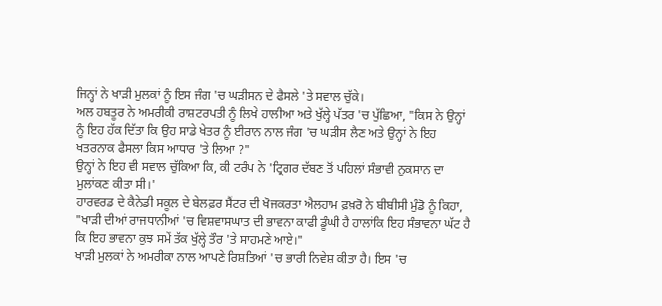ਜਿਨ੍ਹਾਂ ਨੇ ਖਾੜੀ ਮੁਲਕਾਂ ਨੂੰ ਇਸ ਜੰਗ 'ਚ ਘੜੀਸਨ ਦੇ ਫੈਸਲੇ 'ਤੇ ਸਵਾਲ ਚੁੱਕੇ।
ਅਲ ਹਬਤੂਰ ਨੇ ਅਮਰੀਕੀ ਰਾਸ਼ਟਰਪਤੀ ਨੂੰ ਲਿਖੇ ਹਾਲੀਆ ਅਤੇ ਖੁੱਲ੍ਹੇ ਪੱਤਰ 'ਚ ਪੁੱਛਿਆ, "ਕਿਸ ਨੇ ਉਨ੍ਹਾਂ ਨੂੰ ਇਹ ਹੱਕ ਦਿੱਤਾ ਕਿ ਉਹ ਸਾਡੇ ਖੇਤਰ ਨੂੰ ਈਰਾਨ ਨਾਲ ਜੰਗ 'ਚ ਘੜੀਸ ਲੈਣ ਅਤੇ ਉਨ੍ਹਾਂ ਨੇ ਇਹ ਖਤਰਨਾਕ ਫੈਸਲਾ ਕਿਸ ਆਧਾਰ 'ਤੇ ਲਿਆ ?"
ਉਨ੍ਹਾਂ ਨੇ ਇਹ ਵੀ ਸਵਾਲ ਚੁੱਕਿਆ ਕਿ, ਕੀ ਟਰੰਪ ਨੇ 'ਟ੍ਰਿਗਰ ਦੱਬਣ ਤੋਂ ਪਹਿਲਾਂ ਸੰਭਾਵੀ ਨੁਕਸਾਨ ਦਾ ਮੁਲਾਂਕਣ ਕੀਤਾ ਸੀ।'
ਹਾਰਵਰਡ ਦੇ ਕੈਨੇਡੀ ਸਕੂਲ ਦੇ ਬੇਲਫ਼ਰ ਸੈਂਟਰ ਦੀ ਖੋਜਕਰਤਾ ਐਲਹਾਮ ਫ਼ਖ਼ਰੋ ਨੇ ਬੀਬੀਸੀ ਮੁੰਡੋ ਨੂੰ ਕਿਹਾ, "ਖਾੜੀ ਦੀਆਂ ਰਾਜਧਾਨੀਆਂ 'ਚ ਵਿਸ਼ਵਾਸਘਾਤ ਦੀ ਭਾਵਨਾ ਕਾਫੀ ਡੂੰਘੀ ਹੈ ਹਾਲਾਂਕਿ ਇਹ ਸੰਭਾਵਨਾ ਘੱਟ ਹੈ ਕਿ ਇਹ ਭਾਵਨਾ ਕੁਝ ਸਮੇਂ ਤੱਕ ਖੁੱਲ੍ਹੇ ਤੌਰ 'ਤੇ ਸਾਹਮਣੇ ਆਏ।"
ਖਾੜੀ ਮੁਲਕਾਂ ਨੇ ਅਮਰੀਕਾ ਨਾਲ ਆਪਣੇ ਰਿਸ਼ਤਿਆਂ 'ਚ ਭਾਰੀ ਨਿਵੇਸ਼ ਕੀਤਾ ਹੈ। ਇਸ 'ਚ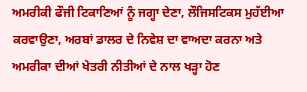ਅਮਰੀਕੀ ਫੌਜੀ ਟਿਕਾਣਿਆਂ ਨੂੰ ਜਗ੍ਹਾ ਦੇਣਾ, ਲੌਜਿਸਟਿਕਸ ਮੁਹੱਈਆ ਕਰਵਾਉਣਾ, ਅਰਬਾਂ ਡਾਲਰ ਦੇ ਨਿਵੇਸ਼ ਦਾ ਵਾਅਦਾ ਕਰਨਾ ਅਤੇ ਅਮਰੀਕਾ ਦੀਆਂ ਖੇਤਰੀ ਨੀਤੀਆਂ ਦੇ ਨਾਲ ਖੜ੍ਹਾ ਹੋਣ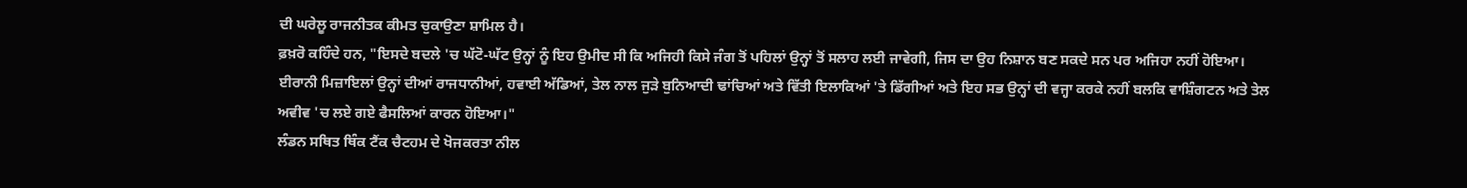ਦੀ ਘਰੇਲੂ ਰਾਜਨੀਤਕ ਕੀਮਤ ਚੁਕਾਉਣਾ ਸ਼ਾਮਿਲ ਹੈ।
ਫ਼ਖ਼ਰੋ ਕਹਿੰਦੇ ਹਨ, "ਇਸਦੇ ਬਦਲੇ 'ਚ ਘੱਟੋ-ਘੱਟ ਉਨ੍ਹਾਂ ਨੂੰ ਇਹ ਉਮੀਦ ਸੀ ਕਿ ਅਜਿਹੀ ਕਿਸੇ ਜੰਗ ਤੋਂ ਪਹਿਲਾਂ ਉਨ੍ਹਾਂ ਤੋਂ ਸਲਾਹ ਲਈ ਜਾਵੇਗੀ, ਜਿਸ ਦਾ ਉਹ ਨਿਸ਼ਾਨ ਬਣ ਸਕਦੇ ਸਨ ਪਰ ਅਜਿਹਾ ਨਹੀਂ ਹੋਇਆ। ਈਰਾਨੀ ਮਿਜ਼ਾਇਲਾਂ ਉਨ੍ਹਾਂ ਦੀਆਂ ਰਾਜਧਾਨੀਆਂ, ਹਵਾਈ ਅੱਡਿਆਂ, ਤੇਲ ਨਾਲ ਜੁੜੇ ਬੁਨਿਆਦੀ ਢਾਂਚਿਆਂ ਅਤੇ ਵਿੱਤੀ ਇਲਾਕਿਆਂ 'ਤੇ ਡਿੱਗੀਆਂ ਅਤੇ ਇਹ ਸਭ ਉਨ੍ਹਾਂ ਦੀ ਵਜ੍ਹਾ ਕਰਕੇ ਨਹੀਂ ਬਲਕਿ ਵਾਸ਼ਿੰਗਟਨ ਅਤੇ ਤੇਲ ਅਵੀਵ 'ਚ ਲਏ ਗਏ ਫੈਸਲਿਆਂ ਕਾਰਨ ਹੋਇਆ।"
ਲੰਡਨ ਸਥਿਤ ਥਿੰਕ ਟੈਂਕ ਚੈਟਹਮ ਦੇ ਖੋਜਕਰਤਾ ਨੀਲ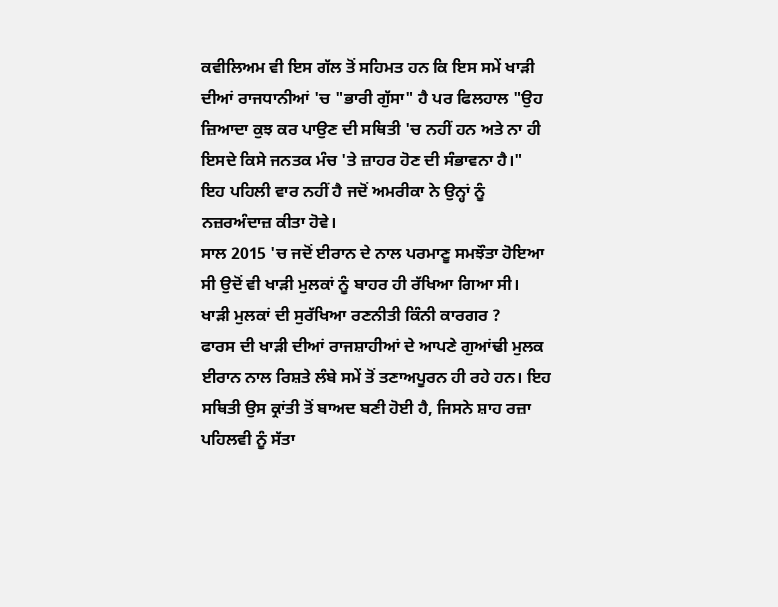ਕਵੀਲਿਅਮ ਵੀ ਇਸ ਗੱਲ ਤੋਂ ਸਹਿਮਤ ਹਨ ਕਿ ਇਸ ਸਮੇਂ ਖਾੜੀ ਦੀਆਂ ਰਾਜਧਾਨੀਆਂ 'ਚ "ਭਾਰੀ ਗੁੱਸਾ" ਹੈ ਪਰ ਫਿਲਹਾਲ "ਉਹ ਜ਼ਿਆਦਾ ਕੁਝ ਕਰ ਪਾਉਣ ਦੀ ਸਥਿਤੀ 'ਚ ਨਹੀਂ ਹਨ ਅਤੇ ਨਾ ਹੀ ਇਸਦੇ ਕਿਸੇ ਜਨਤਕ ਮੰਚ 'ਤੇ ਜ਼ਾਹਰ ਹੋਣ ਦੀ ਸੰਭਾਵਨਾ ਹੈ।"
ਇਹ ਪਹਿਲੀ ਵਾਰ ਨਹੀਂ ਹੈ ਜਦੋਂ ਅਮਰੀਕਾ ਨੇ ਉਨ੍ਹਾਂ ਨੂੰ ਨਜ਼ਰਅੰਦਾਜ਼ ਕੀਤਾ ਹੋਵੇ।
ਸਾਲ 2015 'ਚ ਜਦੋਂ ਈਰਾਨ ਦੇ ਨਾਲ ਪਰਮਾਣੂ ਸਮਝੌਤਾ ਹੋਇਆ ਸੀ ਉਦੋਂ ਵੀ ਖਾੜੀ ਮੁਲਕਾਂ ਨੂੰ ਬਾਹਰ ਹੀ ਰੱਖਿਆ ਗਿਆ ਸੀ।
ਖਾੜੀ ਮੁਲਕਾਂ ਦੀ ਸੁਰੱਖਿਆ ਰਣਨੀਤੀ ਕਿੰਨੀ ਕਾਰਗਰ ?
ਫਾਰਸ ਦੀ ਖਾੜੀ ਦੀਆਂ ਰਾਜਸ਼ਾਹੀਆਂ ਦੇ ਆਪਣੇ ਗੁਆਂਢੀ ਮੁਲਕ ਈਰਾਨ ਨਾਲ ਰਿਸ਼ਤੇ ਲੰਬੇ ਸਮੇਂ ਤੋਂ ਤਣਾਅਪੂਰਨ ਹੀ ਰਹੇ ਹਨ। ਇਹ ਸਥਿਤੀ ਉਸ ਕ੍ਰਾਂਤੀ ਤੋਂ ਬਾਅਦ ਬਣੀ ਹੋਈ ਹੈ, ਜਿਸਨੇ ਸ਼ਾਹ ਰਜ਼ਾ ਪਹਿਲਵੀ ਨੂੰ ਸੱਤਾ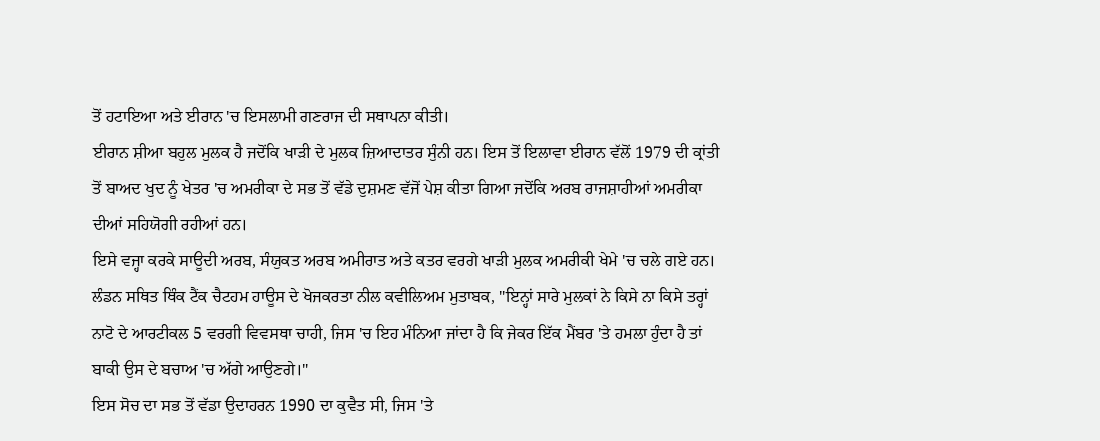ਤੋਂ ਹਟਾਇਆ ਅਤੇ ਈਰਾਨ 'ਚ ਇਸਲਾਮੀ ਗਣਰਾਜ ਦੀ ਸਥਾਪਨਾ ਕੀਤੀ।
ਈਰਾਨ ਸ਼ੀਆ ਬਹੁਲ ਮੁਲਕ ਹੈ ਜਦੋਂਕਿ ਖਾੜੀ ਦੇ ਮੁਲਕ ਜ਼ਿਆਦਾਤਰ ਸੁੰਨੀ ਹਨ। ਇਸ ਤੋਂ ਇਲਾਵਾ ਈਰਾਨ ਵੱਲੋਂ 1979 ਦੀ ਕ੍ਰਾਂਤੀ ਤੋਂ ਬਾਅਦ ਖੁਦ ਨੂੰ ਖੇਤਰ 'ਚ ਅਮਰੀਕਾ ਦੇ ਸਭ ਤੋਂ ਵੱਡੇ ਦੁਸ਼ਮਣ ਵੱਜੋਂ ਪੇਸ਼ ਕੀਤਾ ਗਿਆ ਜਦੋਂਕਿ ਅਰਬ ਰਾਜਸ਼ਾਹੀਆਂ ਅਮਰੀਕਾ ਦੀਆਂ ਸਹਿਯੋਗੀ ਰਹੀਆਂ ਹਨ।
ਇਸੇ ਵਜ੍ਹਾ ਕਰਕੇ ਸਾਊਦੀ ਅਰਬ, ਸੰਯੁਕਤ ਅਰਬ ਅਮੀਰਾਤ ਅਤੇ ਕਤਰ ਵਰਗੇ ਖਾੜੀ ਮੁਲਕ ਅਮਰੀਕੀ ਖੇਮੇ 'ਚ ਚਲੇ ਗਏ ਹਨ।
ਲੰਡਨ ਸਥਿਤ ਥਿੰਕ ਟੈਂਕ ਚੈਟਹਮ ਹਾਊਸ ਦੇ ਖੋਜਕਰਤਾ ਨੀਲ ਕਵੀਲਿਅਮ ਮੁਤਾਬਕ, "ਇਨ੍ਹਾਂ ਸਾਰੇ ਮੁਲਕਾਂ ਨੇ ਕਿਸੇ ਨਾ ਕਿਸੇ ਤਰ੍ਹਾਂ ਨਾਟੋ ਦੇ ਆਰਟੀਕਲ 5 ਵਰਗੀ ਵਿਵਸਥਾ ਚਾਹੀ, ਜਿਸ 'ਚ ਇਹ ਮੰਨਿਆ ਜਾਂਦਾ ਹੈ ਕਿ ਜੇਕਰ ਇੱਕ ਮੈਂਬਰ 'ਤੇ ਹਮਲਾ ਹੁੰਦਾ ਹੈ ਤਾਂ ਬਾਕੀ ਉਸ ਦੇ ਬਚਾਅ 'ਚ ਅੱਗੇ ਆਉਣਗੇ।"
ਇਸ ਸੋਚ ਦਾ ਸਭ ਤੋਂ ਵੱਡਾ ਉਦਾਹਰਨ 1990 ਦਾ ਕੁਵੈਤ ਸੀ, ਜਿਸ 'ਤੇ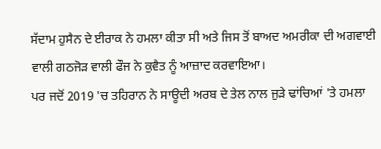ਸੱਦਾਮ ਹੁਸੈਨ ਦੇ ਈਰਾਕ ਨੇ ਹਮਲਾ ਕੀਤਾ ਸੀ ਅਤੇ ਜਿਸ ਤੋਂ ਬਾਅਦ ਅਮਰੀਕਾ ਦੀ ਅਗਵਾਈ ਵਾਲੀ ਗਠਜੋੜ ਵਾਲੀ ਫੌਜ ਨੇ ਕੁਵੈਤ ਨੂੰ ਆਜ਼ਾਦ ਕਰਵਾਇਆ।
ਪਰ ਜਦੋਂ 2019 'ਚ ਤਹਿਰਾਨ ਨੇ ਸਾਊਦੀ ਅਰਬ ਦੇ ਤੇਲ ਨਾਲ ਜੁੜੇ ਢਾਂਚਿਆਂ 'ਤੇ ਹਮਲਾ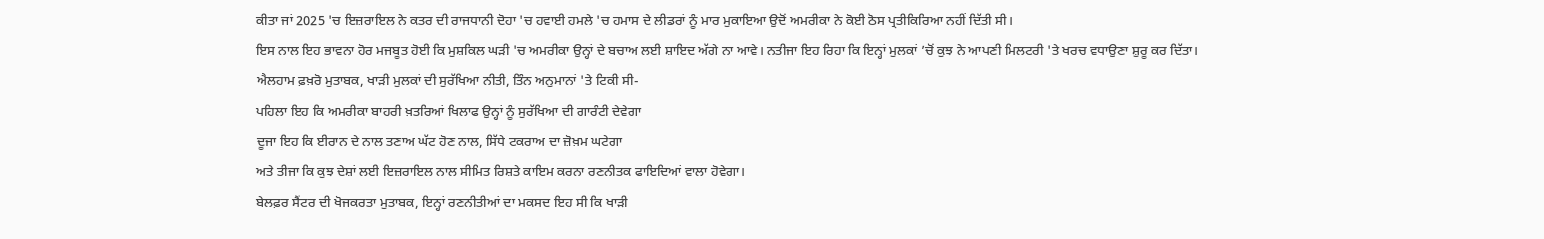ਕੀਤਾ ਜਾਂ 2025 'ਚ ਇਜ਼ਰਾਇਲ ਨੇ ਕਤਰ ਦੀ ਰਾਜਧਾਨੀ ਦੋਹਾ 'ਚ ਹਵਾਈ ਹਮਲੇ 'ਚ ਹਮਾਸ ਦੇ ਲੀਡਰਾਂ ਨੂੰ ਮਾਰ ਮੁਕਾਇਆ ਉਦੋਂ ਅਮਰੀਕਾ ਨੇ ਕੋਈ ਠੋਸ ਪ੍ਰਤੀਕਿਰਿਆ ਨਹੀਂ ਦਿੱਤੀ ਸੀ।
ਇਸ ਨਾਲ ਇਹ ਭਾਵਨਾ ਹੋਰ ਮਜਬੂਤ ਹੋਈ ਕਿ ਮੁਸ਼ਕਿਲ ਘੜੀ 'ਚ ਅਮਰੀਕਾ ਉਨ੍ਹਾਂ ਦੇ ਬਚਾਅ ਲਈ ਸ਼ਾਇਦ ਅੱਗੇ ਨਾ ਆਵੇ। ਨਤੀਜਾ ਇਹ ਰਿਹਾ ਕਿ ਇਨ੍ਹਾਂ ਮੁਲਕਾਂ ’ਚੋਂ ਕੁਝ ਨੇ ਆਪਣੀ ਮਿਲਟਰੀ 'ਤੇ ਖਰਚ ਵਧਾਉਣਾ ਸ਼ੁਰੂ ਕਰ ਦਿੱਤਾ।
ਐਲਹਾਮ ਫ਼ਖ਼ਰੋ ਮੁਤਾਬਕ, ਖਾੜੀ ਮੁਲਕਾਂ ਦੀ ਸੁਰੱਖਿਆ ਨੀਤੀ, ਤਿੰਨ ਅਨੁਮਾਨਾਂ 'ਤੇ ਟਿਕੀ ਸੀ-
ਪਹਿਲਾ ਇਹ ਕਿ ਅਮਰੀਕਾ ਬਾਹਰੀ ਖ਼ਤਰਿਆਂ ਖਿਲਾਫ ਉਨ੍ਹਾਂ ਨੂੰ ਸੁਰੱਖਿਆ ਦੀ ਗਾਰੰਟੀ ਦੇਵੇਗਾ
ਦੂਜਾ ਇਹ ਕਿ ਈਰਾਨ ਦੇ ਨਾਲ ਤਣਾਅ ਘੱਟ ਹੋਣ ਨਾਲ, ਸਿੱਧੇ ਟਕਰਾਅ ਦਾ ਜ਼ੋਖ਼ਮ ਘਟੇਗਾ
ਅਤੇ ਤੀਜਾ ਕਿ ਕੁਝ ਦੇਸ਼ਾਂ ਲਈ ਇਜ਼ਰਾਇਲ ਨਾਲ ਸੀਮਿਤ ਰਿਸ਼ਤੇ ਕਾਇਮ ਕਰਨਾ ਰਣਨੀਤਕ ਫਾਇਦਿਆਂ ਵਾਲਾ ਹੋਵੇਗਾ।
ਬੇਲਫ਼ਰ ਸੈਂਟਰ ਦੀ ਖੋਜਕਰਤਾ ਮੁਤਾਬਕ, ਇਨ੍ਹਾਂ ਰਣਨੀਤੀਆਂ ਦਾ ਮਕਸਦ ਇਹ ਸੀ ਕਿ ਖਾੜੀ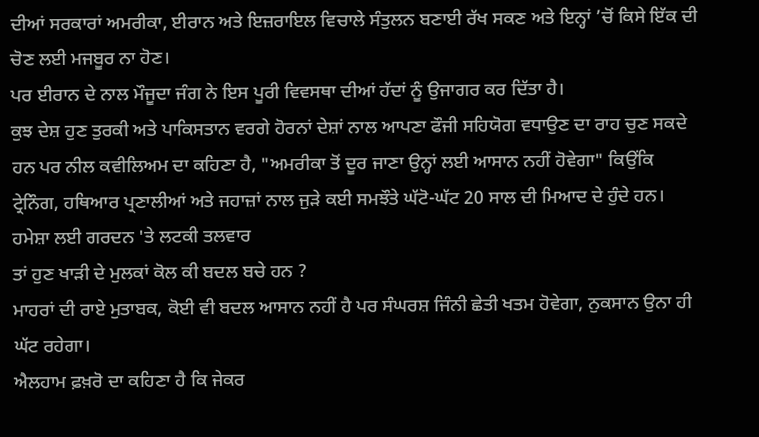ਦੀਆਂ ਸਰਕਾਰਾਂ ਅਮਰੀਕਾ, ਈਰਾਨ ਅਤੇ ਇਜ਼ਰਾਇਲ ਵਿਚਾਲੇ ਸੰਤੁਲਨ ਬਣਾਈ ਰੱਖ ਸਕਣ ਅਤੇ ਇਨ੍ਹਾਂ ’ਚੋਂ ਕਿਸੇ ਇੱਕ ਦੀ ਚੋਣ ਲਈ ਮਜਬੂਰ ਨਾ ਹੋਣ।
ਪਰ ਈਰਾਨ ਦੇ ਨਾਲ ਮੌਜੂਦਾ ਜੰਗ ਨੇ ਇਸ ਪੂਰੀ ਵਿਵਸਥਾ ਦੀਆਂ ਹੱਦਾਂ ਨੂੰ ਉਜਾਗਰ ਕਰ ਦਿੱਤਾ ਹੈ।
ਕੁਝ ਦੇਸ਼ ਹੁਣ ਤੁਰਕੀ ਅਤੇ ਪਾਕਿਸਤਾਨ ਵਰਗੇ ਹੋਰਨਾਂ ਦੇਸ਼ਾਂ ਨਾਲ ਆਪਣਾ ਫੌਜੀ ਸਹਿਯੋਗ ਵਧਾਉਣ ਦਾ ਰਾਹ ਚੁਣ ਸਕਦੇ ਹਨ ਪਰ ਨੀਲ ਕਵੀਲਿਅਮ ਦਾ ਕਹਿਣਾ ਹੈ, "ਅਮਰੀਕਾ ਤੋਂ ਦੂਰ ਜਾਣਾ ਉਨ੍ਹਾਂ ਲਈ ਆਸਾਨ ਨਹੀਂ ਹੋਵੇਗਾ" ਕਿਉਂਕਿ ਟ੍ਰੇਨਿੰਗ, ਹਥਿਆਰ ਪ੍ਰਣਾਲੀਆਂ ਅਤੇ ਜਹਾਜ਼ਾਂ ਨਾਲ ਜੁੜੇ ਕਈ ਸਮਝੌਤੇ ਘੱਟੋ-ਘੱਟ 20 ਸਾਲ ਦੀ ਮਿਆਦ ਦੇ ਹੁੰਦੇ ਹਨ।
ਹਮੇਸ਼ਾ ਲਈ ਗਰਦਨ 'ਤੇ ਲਟਕੀ ਤਲਵਾਰ
ਤਾਂ ਹੁਣ ਖਾੜੀ ਦੇ ਮੁਲਕਾਂ ਕੋਲ ਕੀ ਬਦਲ ਬਚੇ ਹਨ ?
ਮਾਹਰਾਂ ਦੀ ਰਾਏ ਮੁਤਾਬਕ, ਕੋਈ ਵੀ ਬਦਲ ਆਸਾਨ ਨਹੀਂ ਹੈ ਪਰ ਸੰਘਰਸ਼ ਜਿੰਨੀ ਛੇਤੀ ਖਤਮ ਹੋਵੇਗਾ, ਨੁਕਸਾਨ ਉਨਾ ਹੀ ਘੱਟ ਰਹੇਗਾ।
ਐਲਹਾਮ ਫ਼ਖ਼ਰੋ ਦਾ ਕਹਿਣਾ ਹੈ ਕਿ ਜੇਕਰ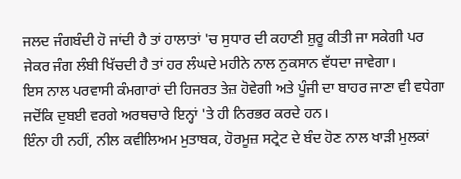ਜਲਦ ਜੰਗਬੰਦੀ ਹੋ ਜਾਂਦੀ ਹੈ ਤਾਂ ਹਾਲਾਤਾਂ 'ਚ ਸੁਧਾਰ ਦੀ ਕਹਾਣੀ ਸ਼ੁਰੂ ਕੀਤੀ ਜਾ ਸਕੇਗੀ ਪਰ ਜੇਕਰ ਜੰਗ ਲੰਬੀ ਖਿੱਚਦੀ ਹੈ ਤਾਂ ਹਰ ਲੰਘਦੇ ਮਹੀਨੇ ਨਾਲ ਨੁਕਸਾਨ ਵੱਧਦਾ ਜਾਵੇਗਾ।
ਇਸ ਨਾਲ ਪਰਵਾਸੀ ਕੰਮਗਾਰਾਂ ਦੀ ਹਿਜਰਤ ਤੇਜ਼ ਹੋਵੇਗੀ ਅਤੇ ਪੂੰਜੀ ਦਾ ਬਾਹਰ ਜਾਣਾ ਵੀ ਵਧੇਗਾ ਜਦੋਂਕਿ ਦੁਬਈ ਵਰਗੇ ਅਰਥਚਾਰੇ ਇਨ੍ਹਾਂ 'ਤੇ ਹੀ ਨਿਰਭਰ ਕਰਦੇ ਹਨ।
ਇੰਨਾ ਹੀ ਨਹੀਂ, ਨੀਲ ਕਵੀਲਿਅਮ ਮੁਤਾਬਕ, ਹੋਰਮੂਜ਼ ਸਟ੍ਰੇਟ ਦੇ ਬੰਦ ਹੋਣ ਨਾਲ ਖਾੜੀ ਮੁਲਕਾਂ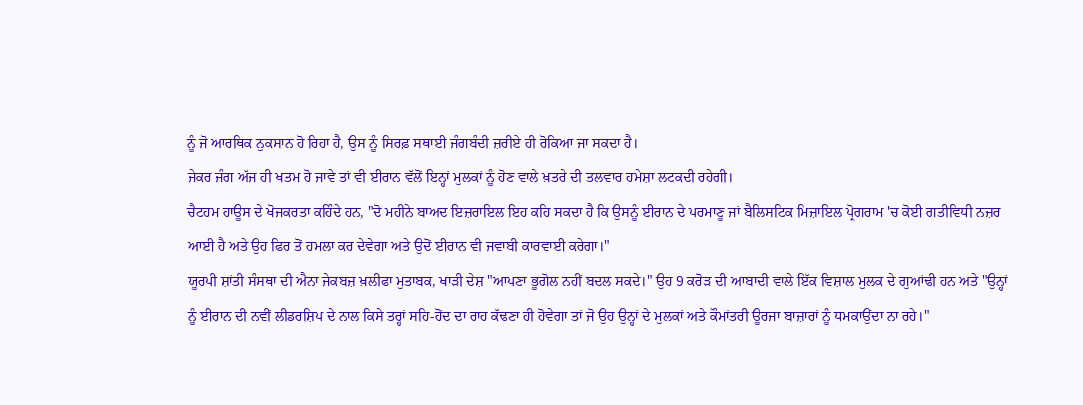ਨੂੰ ਜੋ ਆਰਥਿਕ ਨੁਕਸਾਨ ਹੋ ਰਿਹਾ ਹੈ, ਉਸ ਨੂੰ ਸਿਰਫ਼ ਸਥਾਈ ਜੰਗਬੰਦੀ ਜ਼ਰੀਏ ਹੀ ਰੋਕਿਆ ਜਾ ਸਕਦਾ ਹੈ।
ਜੇਕਰ ਜੰਗ ਅੱਜ ਹੀ ਖਤਮ ਹੋ ਜਾਵੇ ਤਾਂ ਵੀ ਈਰਾਨ ਵੱਲੋਂ ਇਨ੍ਹਾਂ ਮੁਲਕਾਂ ਨੂੰ ਹੋਣ ਵਾਲੇ ਖ਼ਤਰੇ ਦੀ ਤਲਵਾਰ ਹਮੇਸ਼ਾ ਲਟਕਦੀ ਰਹੇਗੀ।
ਚੈਟਹਮ ਹਾਊਸ ਦੇ ਖੋਜਕਰਤਾ ਕਹਿੰਦੇ ਹਨ, "ਦੋ ਮਹੀਨੇ ਬਾਅਦ ਇਜ਼ਰਾਇਲ ਇਹ ਕਹਿ ਸਕਦਾ ਹੈ ਕਿ ਉਸਨੂੰ ਈਰਾਨ ਦੇ ਪਰਮਾਣੂ ਜਾਂ ਬੈਲਿਸਟਿਕ ਮਿਜ਼ਾਇਲ ਪ੍ਰੋਗਰਾਮ 'ਚ ਕੋਈ ਗਤੀਵਿਧੀ ਨਜ਼ਰ ਆਈ ਹੈ ਅਤੇ ਉਹ ਫਿਰ ਤੋਂ ਹਮਲਾ ਕਰ ਦੇਵੇਗਾ ਅਤੇ ਉਦੋਂ ਈਰਾਨ ਵੀ ਜਵਾਬੀ ਕਾਰਵਾਈ ਕਰੇਗਾ।"
ਯੂਰਪੀ ਸ਼ਾਂਤੀ ਸੰਸਥਾ ਦੀ ਐਨਾ ਜੇਕਬਜ਼ ਖ਼ਲੀਫਾ ਮੁਤਾਬਕ, ਖਾੜੀ ਦੇਸ਼ "ਆਪਣਾ ਭੂਗੋਲ ਨਹੀਂ ਬਦਲ ਸਕਦੇ।" ਉਹ 9 ਕਰੋੜ ਦੀ ਆਬਾਦੀ ਵਾਲੇ ਇੱਕ ਵਿਸ਼ਾਲ ਮੁਲਕ ਦੇ ਗੁਆਂਢੀ ਹਨ ਅਤੇ "ਉਨ੍ਹਾਂ ਨੂੰ ਈਰਾਨ ਦੀ ਨਵੀਂ ਲੀਡਰਸ਼ਿਪ ਦੇ ਨਾਲ ਕਿਸੇ ਤਰ੍ਹਾਂ ਸਹਿ-ਹੋਂਦ ਦਾ ਰਾਹ ਕੱਢਣਾ ਹੀ ਹੋਵੇਗਾ ਤਾਂ ਜੋ ਉਹ ਉਨ੍ਹਾਂ ਦੇ ਮੁਲਕਾਂ ਅਤੇ ਕੌਮਾਂਤਰੀ ਊਰਜਾ ਬਾਜ਼ਾਰਾਂ ਨੂੰ ਧਮਕਾਉਂਦਾ ਨਾ ਰਹੇ।"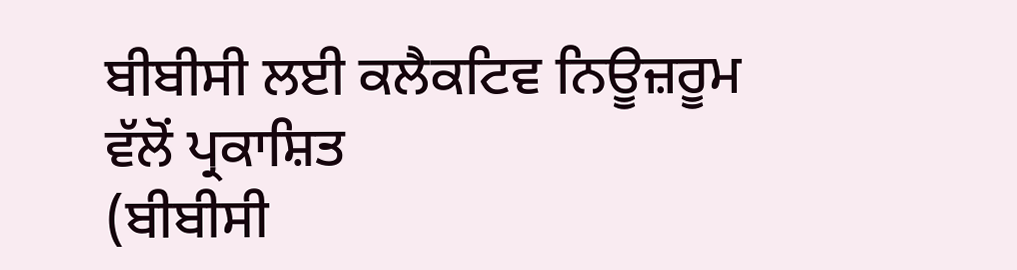ਬੀਬੀਸੀ ਲਈ ਕਲੈਕਟਿਵ ਨਿਊਜ਼ਰੂਮ ਵੱਲੋਂ ਪ੍ਰਕਾਸ਼ਿਤ
(ਬੀਬੀਸੀ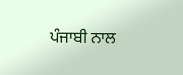ਪੰਜਾਬੀ ਨਾਲ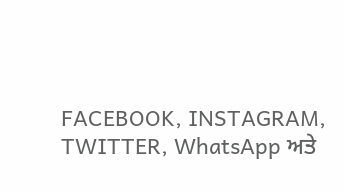FACEBOOK, INSTAGRAM, TWITTER, WhatsApp ਅਤੇ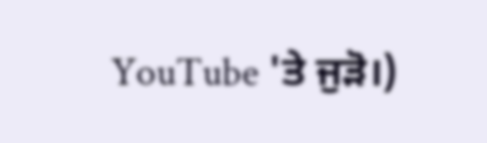YouTube 'ਤੇ ਜੁੜੋ।)